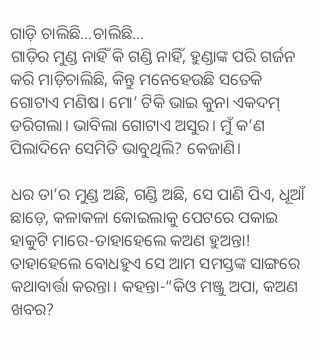ଗାଡ଼ି ଚାଲିଛି…ଚାଲିଛି…
ଗାଡ଼ିର ମୁଣ୍ଡ ନାହିଁ କି ଗଣ୍ଡି ନାହିଁ, ହୁଣ୍ଡାଙ୍କ ପରି ଗର୍ଜନ କରି ମାଡ଼ିଚାଲିଛି, କିନ୍ତୁ ମନେହେଉଛି ସତେକି ଗୋଟାଏ ମଣିଷ। ମୋ’ ଟିକି ଭାଇ କୁନା ଏକଦମ୍ ଡରିଗଲା। ଭାବିଲା ଗୋଟାଏ ଅସୁର। ମୁଁ କ’ଣ ପିଲାଦିନେ ସେମିତି ଭାବୁଥିଲି? କେଜାଣି।

ଧର ତା’ର ମୁଣ୍ଡ ଅଛି, ଗଣ୍ଡି ଅଛି, ସେ ପାଣି ପିଏ, ଧୂଆଁ ଛାଡ଼େ, କଳାକଳା କୋଇଲାକୁ ପେଟରେ ପକାଇ ହାକୁଟି ମାରେ-ତାହାହେଲେ କଅଣ ହୁଅନ୍ତା! ତାହାହେଲେ ବୋଧହୁଏ ସେ ଆମ ସମସ୍ତଙ୍କ ସାଙ୍ଗରେ କଥାବାର୍ତ୍ତା କରନ୍ତା। କହନ୍ତା-“କିଓ ମଞ୍ଜୁ ଅପା, କଅଣ ଖବର?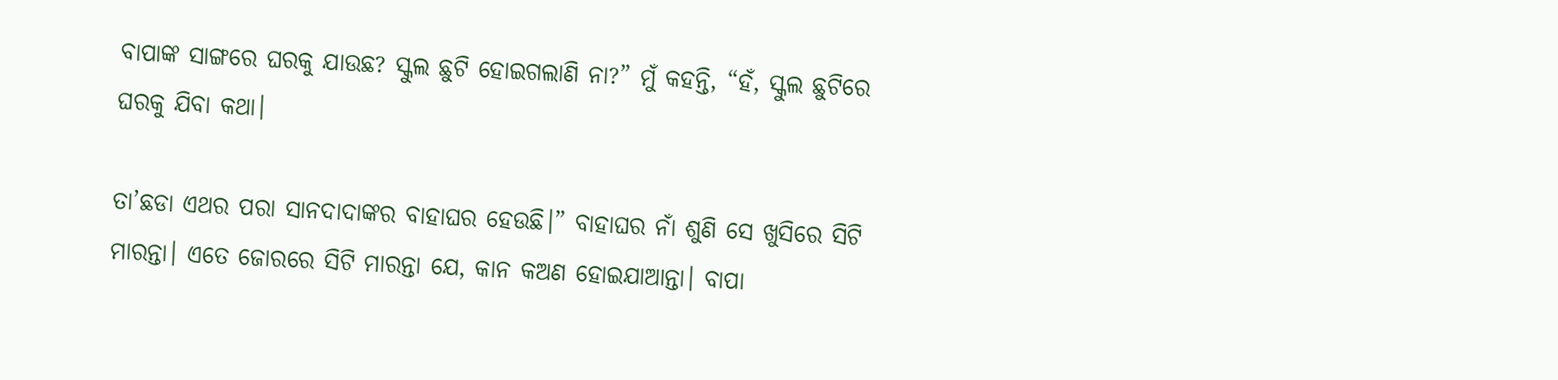ବାପାଙ୍କ ସାଙ୍ଗରେ ଘରକୁ ଯାଉଛ? ସ୍କୁଲ ଛୁଟି ହୋଇଗଲାଣି ନା?” ମୁଁ କହନ୍ତି, “ହଁ, ସ୍କୁଲ ଛୁଟିରେ ଘରକୁ ଯିବା କଥା।

ତା’ଛଡା ଏଥର ପରା ସାନଦାଦାଙ୍କର ବାହାଘର ହେଉଛି।” ବାହାଘର ନାଁ ଶୁଣି ସେ ଖୁସିରେ ସିଟି ମାରନ୍ତା। ଏତେ ଜୋରରେ ସିଟି ମାରନ୍ତା ଯେ, କାନ କଅଣ ହୋଇଯାଆନ୍ତା। ବାପା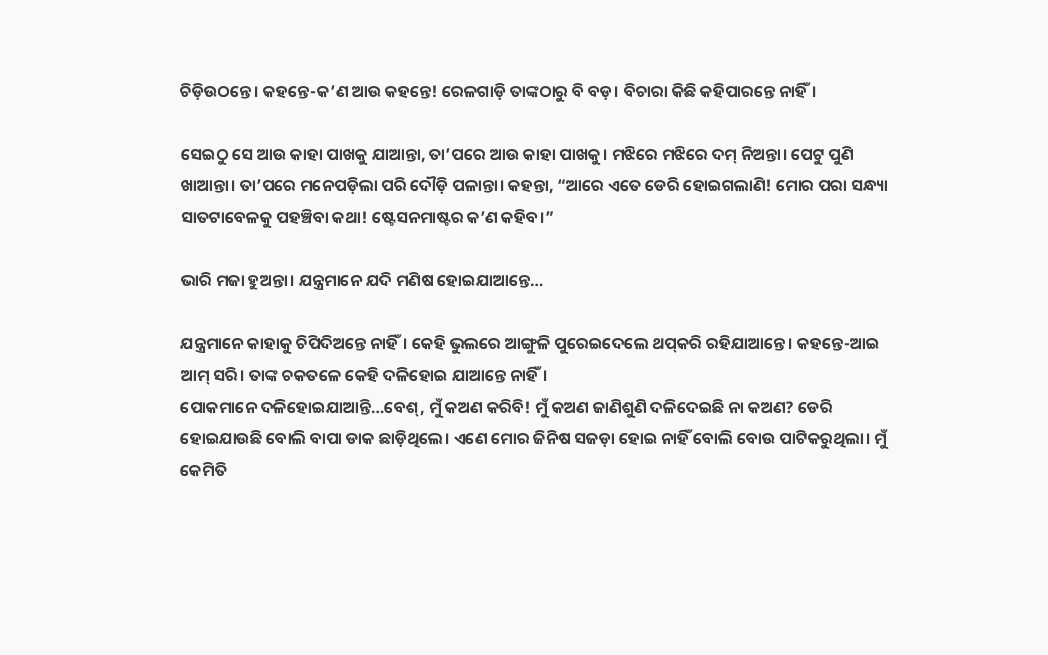ଚିଡ଼ିଉଠନ୍ତେ। କହନ୍ତେ-କ’ଣ ଆଉ କହନ୍ତେ! ରେଳଗାଡ଼ି ତାଙ୍କଠାରୁ ବି ବଡ଼। ବିଚାରା କିଛି କହିପାରନ୍ତେ ନାହିଁ।

ସେଇଠୁ ସେ ଆଉ କାହା ପାଖକୁ ଯାଆନ୍ତା, ତା’ପରେ ଆଉ କାହା ପାଖକୁ। ମଝିରେ ମଝିରେ ଦମ୍ ନିଅନ୍ତା। ପେଟୁ ପୁଣି ଖାଆନ୍ତା। ତା’ପରେ ମନେପଡ଼ିଲା ପରି ଦୌଡ଼ି ପଳାନ୍ତା। କହନ୍ତା, “ଆରେ ଏତେ ଡେରି ହୋଇଗଲାଣି! ମୋର ପରା ସନ୍ଧ୍ୟା ସାତଟାବେଳକୁ ପହଞ୍ଚିବା କଥା! ଷ୍ଟେସନମାଷ୍ଟର କ’ଣ କହିବ।”

ଭାରି ମଜା ହୁଅନ୍ତା। ଯନ୍ତ୍ରମାନେ ଯଦି ମଣିଷ ହୋଇଯାଆନ୍ତେ…

ଯନ୍ତ୍ରମାନେ କାହାକୁ ଚିପିଦିଅନ୍ତେ ନାହିଁ। କେହି ଭୁଲରେ ଆଙ୍ଗୁଳି ପୁରେଇଦେଲେ ଥପ୍‌କରି ରହିଯାଆନ୍ତେ। କହନ୍ତେ-ଆଇ ଆମ୍ ସରି। ତାଙ୍କ ଚକତଳେ କେହି ଦଳିହୋଇ ଯାଆନ୍ତେ ନାହିଁ।
ପୋକମାନେ ଦଳିହୋଇଯାଆନ୍ତି…ବେଶ୍, ମୁଁ କଅଣ କରିବି! ମୁଁ କଅଣ ଜାଣିଶୁଣି ଦଳିଦେଇଛି ନା କଅଣ? ଡେରି ହୋଇଯାଉଛି ବୋଲି ବାପା ଡାକ ଛାଡ଼ିଥିଲେ। ଏଣେ ମୋର ଜିନିଷ ସଜଡ଼ା ହୋଇ ନାହିଁ ବୋଲି ବୋଉ ପାଟିକରୁଥିଲା। ମୁଁ କେମିତି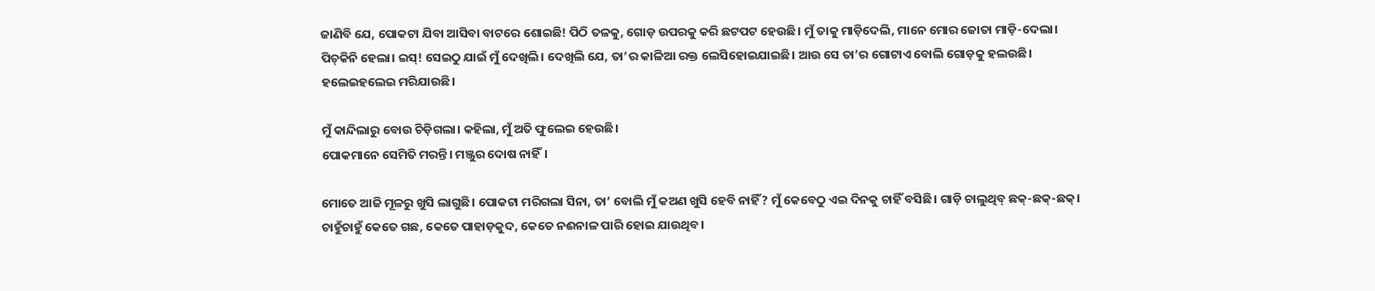ଜାଣିବି ଯେ, ପୋକଟା ଯିବା ଆସିବା ବାଟରେ ଶୋଇଛି! ପିଠି ତଳକୁ, ଗୋଡ଼ ଉପରକୁ କରି ଛଟପଟ ହେଉଛି। ମୁଁ ତାକୁ ମାଡ଼ିଦେଲି, ମାନେ ମୋର ଜୋତା ମାଡ଼ି-ଦେଲା। ପିଚ୍‌କିନି ହେଲା। ଇସ୍! ସେଇଠୁ ଯାଇଁ ମୁଁ ଦେଖିଲି। ଦେଖିଲି ଯେ, ତା’ର କାଳିଆ ରକ୍ତ ଲେସିହୋଇଯାଇଛି। ଆଉ ସେ ତା’ର ଗୋଟାଏ ବୋଲି ଗୋଡ଼କୁ ହଲଉଛି। ହଲେଇହଲେଇ ମରିଯାଉଛି।

ମୁଁ କାନ୍ଦିଲାରୁ ବୋଉ ଚିଡ଼ିଗଲା। କହିଲା, ମୁଁ ଅତି ଫୁଲେଇ ହେଉଛି।
ପୋକମାନେ ସେମିତି ମରନ୍ତି। ମଞ୍ଜୁର ଦୋଷ ନାହିଁ।

ମୋତେ ଆଜି ମୂଳରୁ ଖୁସି ଲାଗୁଛି। ପୋକଟା ମରିଗଲା ସିନା, ତା’ ବୋଲି ମୁଁ କଅଣ ଖୁସି ହେବି ନାହିଁ? ମୁଁ କେବେଠୁ ଏଇ ଦିନକୁ ଚାହିଁ ବସିଛି। ଗାଡ଼ି ଚାଲୁଥିବ୍ ଛକ୍-ଛକ୍-ଛକ୍। ଚାହୁଁଚାହୁଁ କେତେ ଗଛ, କେତେ ପାହାଡ଼କୁଦ, କେତେ ନଈନାଳ ପାରି ହୋଇ ଯାଉଥିବ।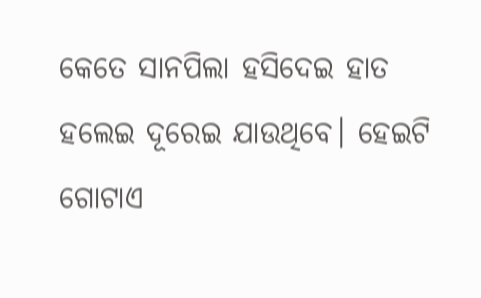କେତେ ସାନପିଲା ହସିଦେଇ ହାତ ହଲେଇ ଦୂରେଇ ଯାଉଥିବେ। ହେଇଟି ଗୋଟାଏ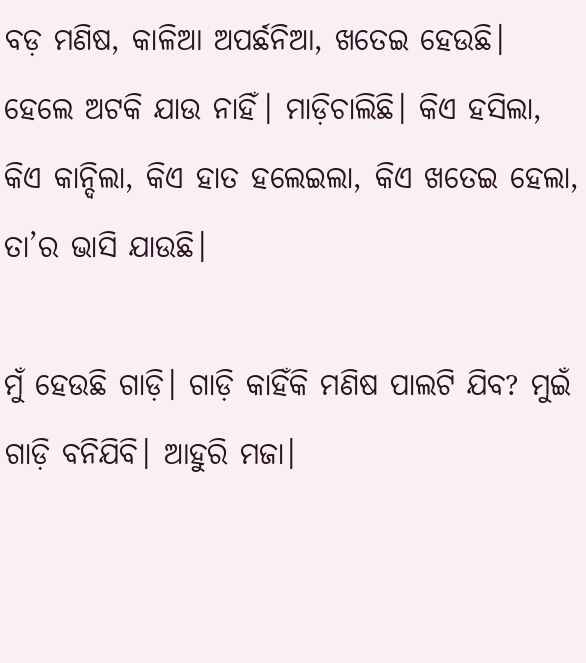ବଡ଼ ମଣିଷ, କାଳିଆ ଅପର୍ଛନିଆ, ଖତେଇ ହେଉଛି। ହେଲେ ଅଟକି ଯାଉ ନାହିଁ। ମାଡ଼ିଚାଲିଛି। କିଏ ହସିଲା, କିଏ କାନ୍ଦିଲା, କିଏ ହାତ ହଲେଇଲା, କିଏ ଖତେଇ ହେଲା, ତା’ର ଭାସି ଯାଉଛି।

ମୁଁ ହେଉଛି ଗାଡ଼ି। ଗାଡ଼ି କାହିଁକି ମଣିଷ ପାଲଟି ଯିବ? ମୁଇଁ ଗାଡ଼ି ବନିଯିବି। ଆହୁରି ମଜା।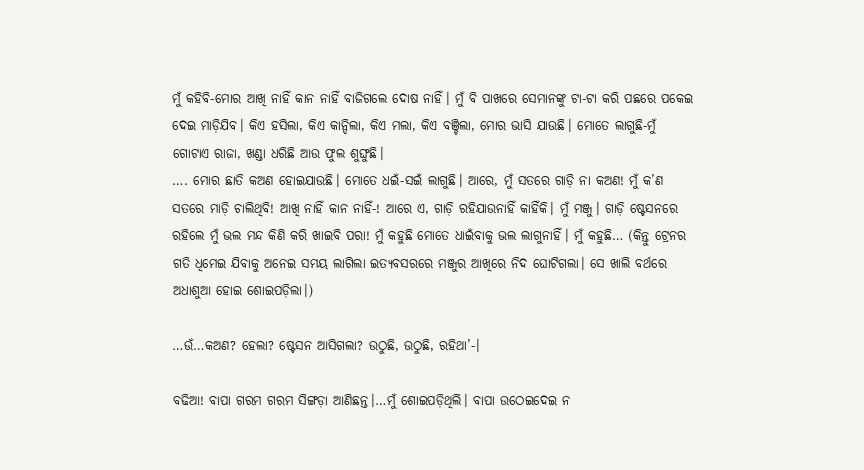ମୁଁ କହିବି-ମୋର ଆଖି ନାହିଁ କାନ ନାହିଁ ବାଜିଗଲେ ଦୋଷ ନାହିଁ। ମୁଁ ବି ପାଖରେ ସେମାନଙ୍କୁ ଟା-ଟା କରି ପଛରେ ପକେଇ ଦେଇ ମାଡ଼ିଯିବ। କିଏ ହସିଲା, କିଏ କାନ୍ଦିଲା, କିଏ ମଲା, କିଏ ବଞ୍ଚିଲା, ମୋର ଭାସି ଯାଉଛି। ମୋତେ ଲାଗୁଛି-ମୁଁ ଗୋଟାଏ ରାଜା, ଖଣ୍ଡା ଧରିଛି ଆଉ ଫୁଲ ଶୁଙ୍ଘୁଛି।
…. ମୋର ଛାତି କଅଣ ହୋଇଯାଉଛି। ମୋତେ ଧଇଁ-ସଇଁ ଲାଗୁଛି। ଆରେ, ମୁଁ ସତରେ ଗାଡ଼ି ନା କଅଣ! ମୁଁ କ’ଣ ସତରେ ମାଡ଼ି ଚାଲିଥିବି! ଆଖି ନାହିଁ କାନ ନାହିଁ-! ଆରେ ଏ, ଗାଡ଼ି ରହିଯାଉନାହିଁ କାହିଁକି। ମୁଁ ମଞ୍ଜୁ। ଗାଡ଼ି ଷ୍ଟେସନରେ ରହିଲେ ମୁଁ ଭଲ ମନ୍ଦ କିଣି କରି ଖାଇବି ପରା! ମୁଁ କହୁଛି ମୋତେ ଧାଇଁବାକୁ ଭଲ ଲାଗୁନାହିଁ। ମୁଁ କହୁଛି… (କିନ୍ତୁ ଟ୍ରେନର ଗତି ଧିମେଇ ଯିବାକୁ ଅନେଇ ସମୟ ଲାଗିଲା ଇତ୍ୟବସରରେ ମଞ୍ଜୁର ଆଖିରେ ନିଦ ଘୋଟିଗଲା। ସେ ଖାଲି ବର୍ଥରେ ଅଧାଶୁଆ ହୋଇ ଶୋଇପଡ଼ିଲା।)

…ଉଁ…କଅଣ? ହେଲା? ଷ୍ଟେସନ ଆସିଗଲା? ଉଠୁଛି, ଉଠୁଛି, ରହିଥା’-।

ବଢିଆ! ବାପା ଗରମ ଗରମ ସିଙ୍ଗଡ଼ା ଆଣିଛନ୍ତ।…ମୁଁ ଶୋଇପଡ଼ିଥିଲି। ବାପା ଉଠେଇଦେଇ ନ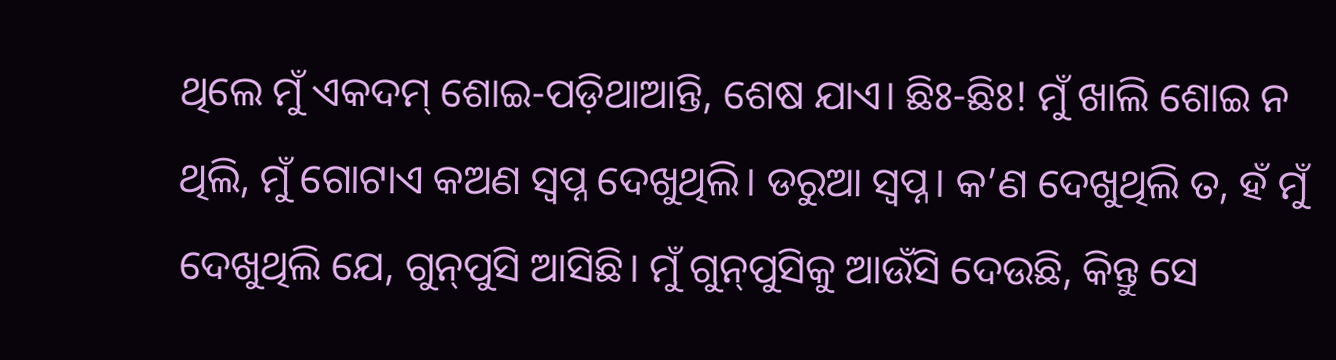ଥିଲେ ମୁଁ ଏକଦମ୍ ଶୋଇ-ପଡ଼ିଥାଆନ୍ତି, ଶେଷ ଯାଏ। ଛିଃ-ଛିଃ! ମୁଁ ଖାଲି ଶୋଇ ନ ଥିଲି, ମୁଁ ଗୋଟାଏ କଅଣ ସ୍ବପ୍ନ ଦେଖୁଥିଲି। ଡରୁଆ ସ୍ବପ୍ନ। କ’ଣ ଦେଖୁଥିଲି ତ, ହଁ ମୁଁ ଦେଖୁଥିଲି ଯେ, ଗୁନ୍‌ପୁସି ଆସିଛି। ମୁଁ ଗୁନ୍‌ପୁସିକୁ ଆଉଁସି ଦେଉଛି, କିନ୍ତୁ ସେ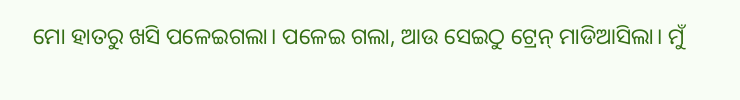ମୋ ହାତରୁ ଖସି ପଳେଇଗଲା। ପଳେଇ ଗଲା, ଆଉ ସେଇଠୁ ଟ୍ରେନ୍ ମାଡିଆସିଲା। ମୁଁ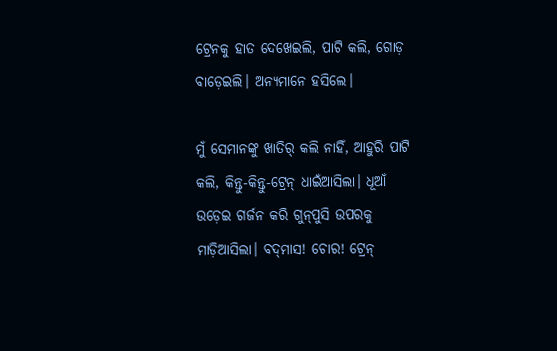ଟ୍ରେନକୁ ହାତ ଦେଖେଇଲି, ପାଟି କଲି, ଗୋଡ଼ ବାଡ଼େଇଲି। ଅନ୍ୟମାନେ ହସିଲେ।

ମୁଁ ସେମାନଙ୍କୁ ଖାତିର୍ କଲି ନାହିଁ, ଆହୁରି ପାଟି କଲି, କିନ୍ତୁ-କିନ୍ତୁ-ଟ୍ରେନ୍ ଧାଇଁଆସିଲା। ଧୂଆଁ ଉଡ଼େଇ ଗର୍ଜନ କରି ଗୁନ୍‌ପୁସି ଉପରକୁ ମାଡ଼ିଆସିଲା। ବଦ୍‌ମାସ! ଚୋର! ଟ୍ରେନ୍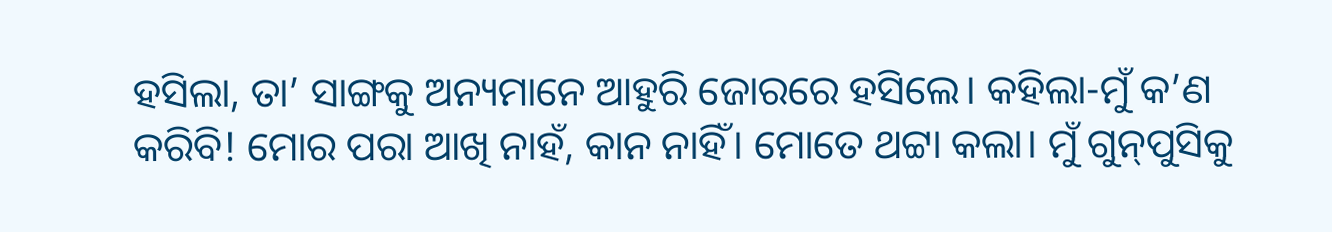ହସିଲା, ତା’ ସାଙ୍ଗକୁ ଅନ୍ୟମାନେ ଆହୁରି ଜୋରରେ ହସିଲେ। କହିଲା-ମୁଁ କ’ଣ କରିବି! ମୋର ପରା ଆଖି ନାହଁ, କାନ ନାହିଁ। ମୋତେ ଥଟ୍ଟା କଲା। ମୁଁ ଗୁନ୍‌ପୁସିକୁ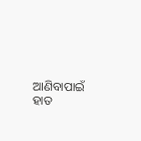ଆଣିବାପାଇଁ ହାତ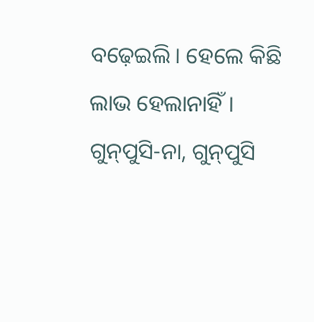ବଢ଼େଇଲି। ହେଲେ କିଛି ଲାଭ ହେଲାନାହିଁ। ଗୁନ୍‌ପୁସି-ନା, ଗୁନ୍‌ପୁସି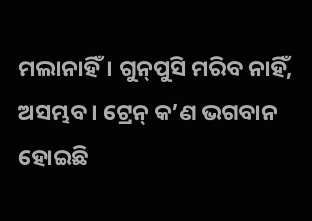ମଲାନାହିଁ। ଗୁନ୍‌ପୁସି ମରିବ ନାହିଁ, ଅସମ୍ଭବ। ଟ୍ରେନ୍ କ’ଣ ଭଗବାନ ହୋଇଛି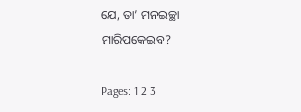ଯେ, ତା’ ମନଇଚ୍ଛା ମାରିପକେଇବ?

Pages: 1 2 3